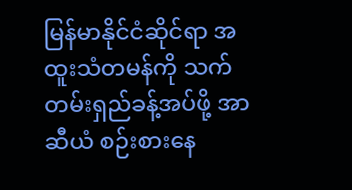မြန်မာနိုင်ငံဆိုင်ရာ အထူးသံတမန်ကို သက်တမ်းရှည်ခန့်အပ်ဖို့ အာဆီယံ စဉ်းစားနေ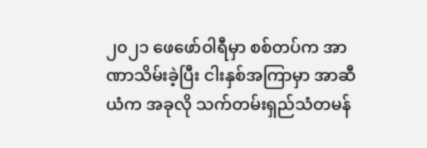၂၀၂၁ ဖေဖော်ဝါရီမှာ စစ်တပ်က အာဏာသိမ်းခဲ့ပြီး ငါးနှစ်အကြာမှာ အာဆီယံက အခုလို သက်တမ်းရှည်သံတမန်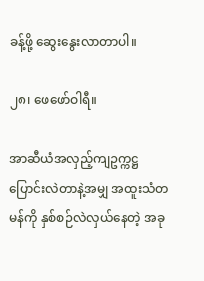ခန့်ဖို့ ဆွေးနွေးလာတာပါ။

၂၈၊ ဖေဖော်ဝါရီ။

အာဆီယံအလှည့်ကျဥက္ကဋ္ဌ ပြောင်းလဲတာနဲ့အမျှ အထူးသံတမန်ကို နှစ်စဉ်လဲလှယ်နေတဲ့ အခု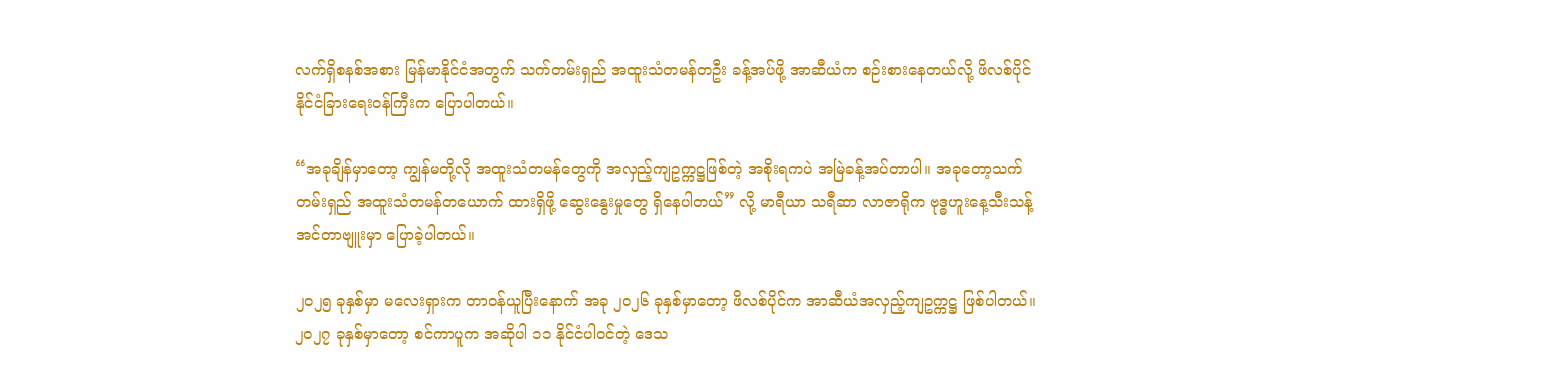လက်ရှိစနစ်အစား မြန်မာနိုင်ငံအတွက် သက်တမ်းရှည် အထူးသံတမန်တဦး ခန့်အပ်ဖို့ အာဆီယံက စဉ်းစားနေတယ်လို့ ဖိလစ်ပိုင်နိုင်ငံခြားရေးဝန်ကြီးက ပြောပါတယ်။

“အခုချိန်မှာတော့ ကျွန်မတို့လို အထူးသံတမန်တွေကို အလှည့်ကျဥက္ကဋ္ဌဖြစ်တဲ့ အစိုးရကပဲ အမြဲခန့်အပ်တာပါ။ အခုတော့သက်တမ်းရှည် အထူးသံတမန်တယောက် ထားရှိဖို့ ဆွေးနွေးမှုတွေ ရှိနေပါတယ်” လို့ မာရီယာ သရီဆာ လာဇာရိုက ဗုဒ္ဓဟူးနေ့သီးသန့်အင်တာဗျူးမှာ ပြောခဲ့ပါတယ်။

၂၀၂၅ ခုနှစ်မှာ မလေးရှားက တာဝန်ယူပြီးနောက် အခု ၂၀၂၆ ခုနှစ်မှာတော့ ဖိလစ်ပိုင်က အာဆီယံအလှည့်ကျဥက္ကဋ္ဌ ဖြစ်ပါတယ်။၂၀၂၇ ခုနှစ်မှာတော့ စင်ကာပူက အဆိုပါ ၁၁ နိုင်ငံပါဝင်တဲ့ ဒေသ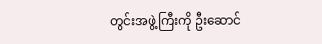တွင်းအဖွဲ့ကြီးကို ဦးဆောင်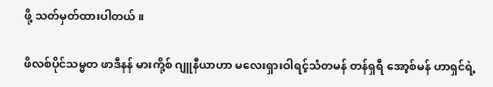ဖို့ သတ်မှတ်ထားပါတယ်။

ဖိလစ်ပိုင်သမ္မတ ဖာဒီနန် မားကို့စ် ဂျူနီယာဟာ မလေးရှားဝါရင့်သံတမန် တန်ရှရီ အော့စ်မန် ဟာရှင်ရဲ့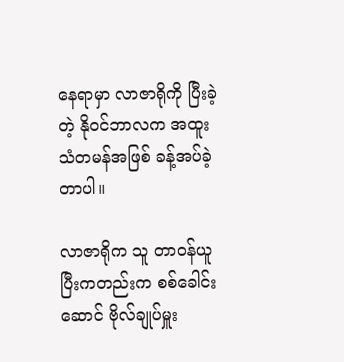နေရာမှာ လာဇာရိုကို ပြီးခဲ့တဲ့ နိုဝင်ဘာလက အထူးသံတမန်အဖြစ် ခန့်အပ်ခဲ့တာပါ။

လာဇာရိုက သူ တာဝန်ယူပြီးကတည်းက စစ်ခေါင်းဆောင် ဗိုလ်ချုပ်မှူး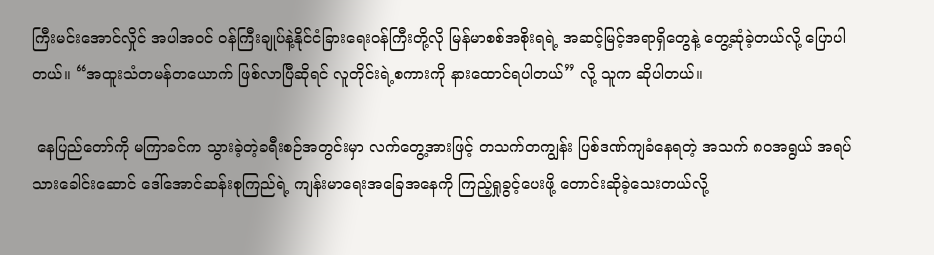ကြီးမင်းအောင်လှိုင် အပါအဝင် ဝန်ကြီးချုပ်နဲ့နိုင်ငံခြားရေးဝန်ကြီးတို့လို မြန်မာစစ်အစိုးရရဲ့ အဆင့်မြင့်အရာရှိတွေနဲ့ တွေ့ဆုံခဲ့တယ်လို့ ပြောပါတယ်။ “အထူးသံတမန်တယောက် ဖြစ်လာပြီဆိုရင် လူတိုင်းရဲ့စကားကို နားထောင်ရပါတယ်” လို့ သူက ဆိုပါတယ်။

 နေပြည်တော်ကို မကြာခင်က သွားခဲ့တဲ့ခရီးစဉ်အတွင်းမှာ လက်တွေ့အားဖြင့် တသက်တကျွန်း ပြစ်ဒဏ်ကျခံနေရတဲ့ အသက် ၈၀အရွယ် အရပ်သားခေါင်းဆောင် ဒေါ်အောင်ဆန်းစုကြည်ရဲ့ ကျန်းမာရေးအခြေအနေကို ကြည့်ရှုခွင့်ပေးဖို့ တောင်းဆိုခဲ့သေးတယ်လို့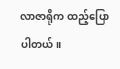လာဇာရိုက ထည့်ပြောပါတယ်။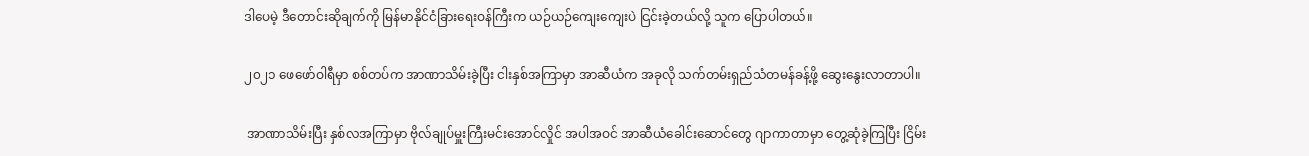ဒါပေမဲ့ ဒီတောင်းဆိုချက်ကို မြန်မာနိုင်ငံခြားရေးဝန်ကြီးက ယဉ်ယဉ်ကျေးကျေးပဲ ငြင်းခဲ့တယ်လို့ သူက ပြောပါတယ်။

၂၀၂၁ ဖေဖော်ဝါရီမှာ စစ်တပ်က အာဏာသိမ်းခဲ့ပြီး ငါးနှစ်အကြာမှာ အာဆီယံက အခုလို သက်တမ်းရှည်သံတမန်ခန့်ဖို့ ဆွေးနွေးလာတာပါ။

 အာဏာသိမ်းပြီး နှစ်လအကြာမှာ ဗိုလ်ချုပ်မှူးကြီးမင်းအောင်လှိုင် အပါအဝင် အာဆီယံခေါင်းဆောင်တွေ ဂျာကာတာမှာ တွေ့ဆုံခဲ့ကြပြီး ငြိမ်း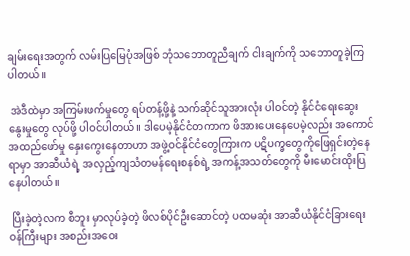ချမ်းရေးအတွက် လမ်းပြမြေပုံအဖြစ် ဘုံသဘောတူညီချက် ငါးချက်ကို သဘောတူခဲ့ကြပါတယ်။

 အဲဒီထဲမှာ အကြမ်းဖက်မှုတွေ ရပ်တန့်ဖို့နဲ့ သက်ဆိုင်သူအားလုံး ပါဝင်တဲ့ နိုင်ငံရေးဆွေးနွေးမှုတွေ လုပ်ဖို့ ပါဝင်ပါတယ်။ ဒါပေမဲ့နိုင်ငံတကာက ဖိအားပေးနေပေမဲ့လည်း အကောင်အထည်ဖော်မှု နှေးကွေးနေတာဟာ အဖွဲ့ဝင်နိုင်ငံတွေကြားက ပဋိပက္ခတွေကိုဖြေရှင်းတဲ့နေရာမှာ အာဆီယံရဲ့ အလှည့်ကျသံတမန်ရေးစနစ်ရဲ့ အကန့်အသတ်တွေကို မီးမောင်းထိုးပြနေပါတယ်။

 ပြီးခဲ့တဲ့လက စီဘူး မှာလုပ်ခဲ့တဲ့ ဖိလစ်ပိုင်ဦးဆောင်တဲ့ ပထမဆုံး အာဆီယံနိုင်ငံခြားရေးဝန်ကြီးများ အစည်းအဝေး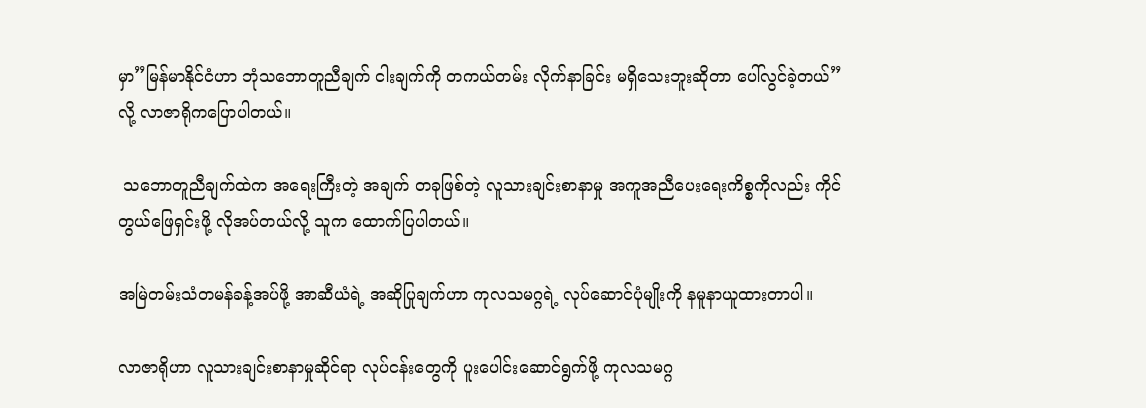မှာ”မြန်မာနိုင်ငံဟာ ဘုံသဘောတူညီချက် ငါးချက်ကို တကယ်တမ်း လိုက်နာခြင်း မရှိသေးဘူးဆိုတာ ပေါ်လွင်ခဲ့တယ်”လို့ လာဇာရိုကပြောပါတယ်။

 သဘောတူညီချက်ထဲက အရေးကြီးတဲ့ အချက် တခုဖြစ်တဲ့ လူသားချင်းစာနာမှု အကူအညီပေးရေးကိစ္စကိုလည်း ကိုင်တွယ်ဖြေရှင်းဖို့ လိုအပ်တယ်လို့ သူက ထောက်ပြပါတယ်။

အမြဲတမ်းသံတမန်ခန့်အပ်ဖို့ အာဆီယံရဲ့ အဆိုပြုချက်ဟာ ကုလသမဂ္ဂရဲ့ လုပ်ဆောင်ပုံမျိုးကို နမူနာယူထားတာပါ။

လာဇာရိုဟာ လူသားချင်းစာနာမှုဆိုင်ရာ လုပ်ငန်းတွေကို ပူးပေါင်းဆောင်ရွက်ဖို့ ကုလသမဂ္ဂ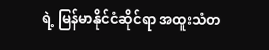ရဲ့ မြန်မာနိုင်ငံဆိုင်ရာ အထူးသံတ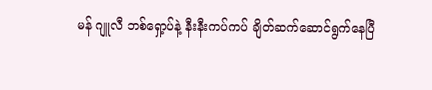မန် ဂျူလီ ဘစ်ရှော့ပ်နဲ့ နီးနီးကပ်ကပ် ချိတ်ဆက်ဆောင်ရွက်နေပြီ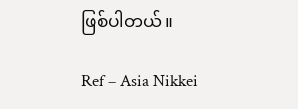ဖြစ်ပါတယ်။

Ref – Asia Nikkei